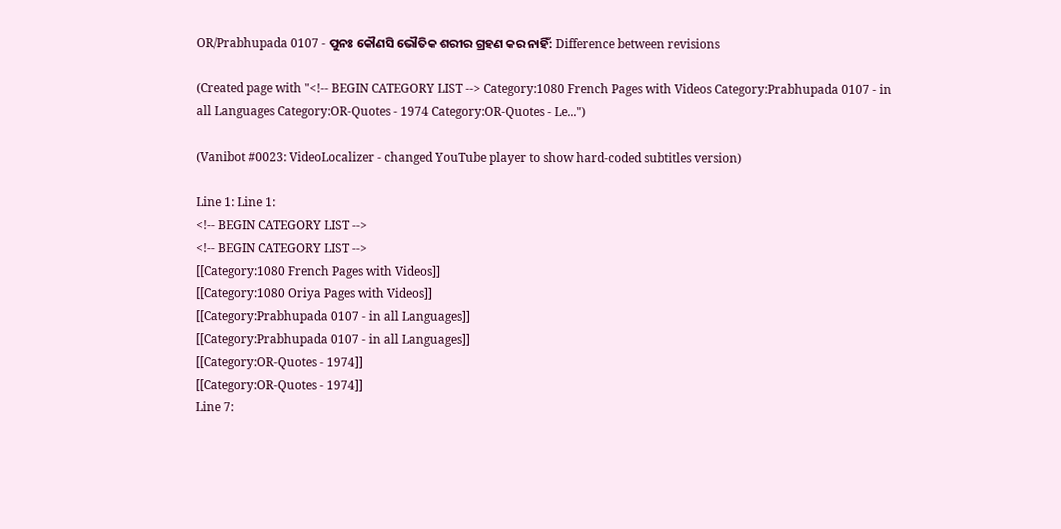OR/Prabhupada 0107 - ପୁନଃ କୌଣସି ଭୌତିକ ଶରୀର ଗ୍ରହଣ କର ନାହିଁ: Difference between revisions

(Created page with "<!-- BEGIN CATEGORY LIST --> Category:1080 French Pages with Videos Category:Prabhupada 0107 - in all Languages Category:OR-Quotes - 1974 Category:OR-Quotes - Le...")

(Vanibot #0023: VideoLocalizer - changed YouTube player to show hard-coded subtitles version)

Line 1: Line 1:
<!-- BEGIN CATEGORY LIST -->
<!-- BEGIN CATEGORY LIST -->
[[Category:1080 French Pages with Videos]]
[[Category:1080 Oriya Pages with Videos]]
[[Category:Prabhupada 0107 - in all Languages]]
[[Category:Prabhupada 0107 - in all Languages]]
[[Category:OR-Quotes - 1974]]
[[Category:OR-Quotes - 1974]]
Line 7: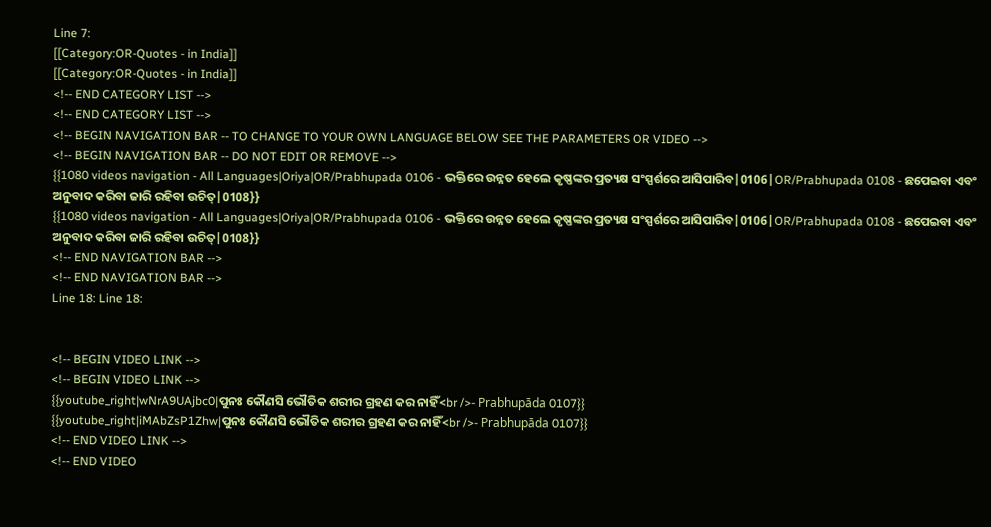Line 7:
[[Category:OR-Quotes - in India]]
[[Category:OR-Quotes - in India]]
<!-- END CATEGORY LIST -->
<!-- END CATEGORY LIST -->
<!-- BEGIN NAVIGATION BAR -- TO CHANGE TO YOUR OWN LANGUAGE BELOW SEE THE PARAMETERS OR VIDEO -->
<!-- BEGIN NAVIGATION BAR -- DO NOT EDIT OR REMOVE -->
{{1080 videos navigation - All Languages|Oriya|OR/Prabhupada 0106 - ଭକ୍ତିରେ ଉନ୍ନତ ହେଲେ କୃଷ୍ଣଙ୍କର ପ୍ରତ୍ୟକ୍ଷ ସଂସ୍ପର୍ଶରେ ଆସିପାରିବ|0106|OR/Prabhupada 0108 - ଛପେଇବା ଏବଂ ଅନୁବାଦ କରିବା ଜାରି ରହିବା ଉଚିତ୍|0108}}
{{1080 videos navigation - All Languages|Oriya|OR/Prabhupada 0106 - ଭକ୍ତିରେ ଉନ୍ନତ ହେଲେ କୃଷ୍ଣଙ୍କର ପ୍ରତ୍ୟକ୍ଷ ସଂସ୍ପର୍ଶରେ ଆସିପାରିବ|0106|OR/Prabhupada 0108 - ଛପେଇବା ଏବଂ ଅନୁବାଦ କରିବା ଜାରି ରହିବା ଉଚିତ୍|0108}}
<!-- END NAVIGATION BAR -->
<!-- END NAVIGATION BAR -->
Line 18: Line 18:


<!-- BEGIN VIDEO LINK -->
<!-- BEGIN VIDEO LINK -->
{{youtube_right|wNrA9UAjbc0|ପୁନଃ କୌଣସି ଭୌତିକ ଶରୀର ଗ୍ରହଣ କର ନାହିଁ<br />- Prabhupāda 0107}}
{{youtube_right|iMAbZsP1Zhw|ପୁନଃ କୌଣସି ଭୌତିକ ଶରୀର ଗ୍ରହଣ କର ନାହିଁ<br />- Prabhupāda 0107}}
<!-- END VIDEO LINK -->
<!-- END VIDEO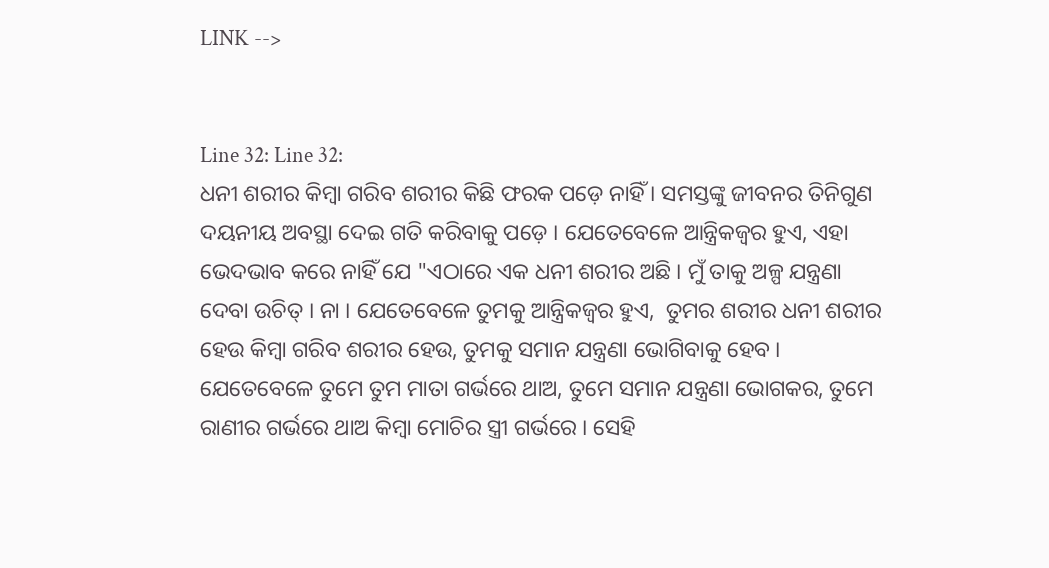LINK -->


Line 32: Line 32:
ଧନୀ ଶରୀର କିମ୍ଵା ଗରିବ ଶରୀର କିଛି ଫରକ ପଡ଼େ ନାହିଁ । ସମସ୍ତଙ୍କୁ ଜୀବନର ତିନିଗୁଣ ଦୟନୀୟ ଅବସ୍ଥା ଦେଇ ଗତି କରିବାକୁ ପଡ଼େ । ଯେତେବେଳେ ଆନ୍ତ୍ରିକଜ୍ଵର ହୁଏ, ଏହା ଭେଦଭାବ କରେ ନାହିଁ ଯେ "ଏଠାରେ ଏକ ଧନୀ ଶରୀର ଅଛି । ମୁଁ ତାକୁ ଅଳ୍ପ ଯନ୍ତ୍ରଣା ଦେବା ଉଚିତ୍ । ନା । ଯେତେବେଳେ ତୁମକୁ ଆନ୍ତ୍ରିକଜ୍ଵର ହୁଏ,  ତୁମର ଶରୀର ଧନୀ ଶରୀର ହେଉ କିମ୍ଵା ଗରିବ ଶରୀର ହେଉ, ତୁମକୁ ସମାନ ଯନ୍ତ୍ରଣା ଭୋଗିବାକୁ ହେବ । ଯେତେବେଳେ ତୁମେ ତୁମ ମାତା ଗର୍ଭରେ ଥାଅ, ତୁମେ ସମାନ ଯନ୍ତ୍ରଣା ଭୋଗକର, ତୁମେ ରାଣୀର ଗର୍ଭରେ ଥାଅ କିମ୍ଵା ମୋଚିର ସ୍ତ୍ରୀ ଗର୍ଭରେ । ସେହି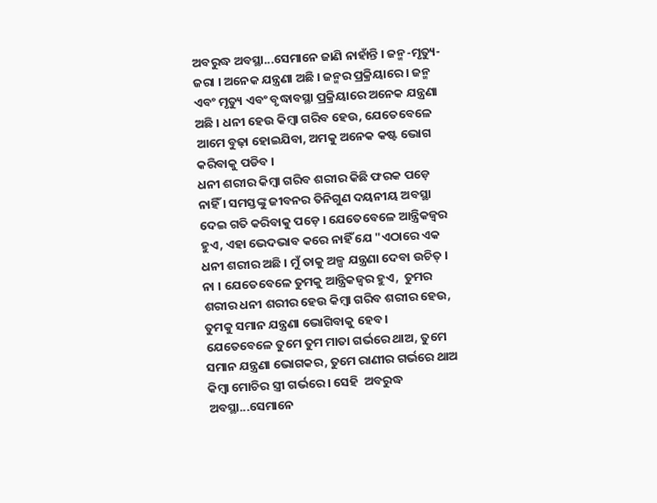ଅବରୁଦ୍ଧ ଅବସ୍ଥା...ସେମାନେ ଜାଣି ନାହାଁନ୍ତି । ଜନ୍ମ-ମୃତ୍ୟୁ-ଜରା । ଅନେକ ଯନ୍ତ୍ରଣା ଅଛି । ଜନ୍ମର ପ୍ରକ୍ରିୟାରେ । ଜନ୍ମ ଏବଂ ମୃତ୍ୟୁ ଏବଂ ବୃଦ୍ଧାବସ୍ଥା ପ୍ରକ୍ରିୟାରେ ଅନେକ ଯନ୍ତ୍ରଣା ଅଛି । ଧନୀ ହେଉ କିମ୍ଵା ଗରିବ ହେଉ, ଯେତେବେଳେ ଆମେ ବୁଢ଼ା ହୋଇଯିବା, ଅମକୁ ଅନେକ କଷ୍ଟ ଭୋଗ କରିବାକୁ ପଡିବ ।
ଧନୀ ଶରୀର କିମ୍ଵା ଗରିବ ଶରୀର କିଛି ଫରକ ପଡ଼େ ନାହିଁ । ସମସ୍ତଙ୍କୁ ଜୀବନର ତିନିଗୁଣ ଦୟନୀୟ ଅବସ୍ଥା ଦେଇ ଗତି କରିବାକୁ ପଡ଼େ । ଯେତେବେଳେ ଆନ୍ତ୍ରିକଜ୍ଵର ହୁଏ, ଏହା ଭେଦଭାବ କରେ ନାହିଁ ଯେ "ଏଠାରେ ଏକ ଧନୀ ଶରୀର ଅଛି । ମୁଁ ତାକୁ ଅଳ୍ପ ଯନ୍ତ୍ରଣା ଦେବା ଉଚିତ୍ । ନା । ଯେତେବେଳେ ତୁମକୁ ଆନ୍ତ୍ରିକଜ୍ଵର ହୁଏ,  ତୁମର ଶରୀର ଧନୀ ଶରୀର ହେଉ କିମ୍ଵା ଗରିବ ଶରୀର ହେଉ, ତୁମକୁ ସମାନ ଯନ୍ତ୍ରଣା ଭୋଗିବାକୁ ହେବ । ଯେତେବେଳେ ତୁମେ ତୁମ ମାତା ଗର୍ଭରେ ଥାଅ, ତୁମେ ସମାନ ଯନ୍ତ୍ରଣା ଭୋଗକର, ତୁମେ ରାଣୀର ଗର୍ଭରେ ଥାଅ କିମ୍ଵା ମୋଚିର ସ୍ତ୍ରୀ ଗର୍ଭରେ । ସେହି  ଅବରୁଦ୍ଧ ଅବସ୍ଥା...ସେମାନେ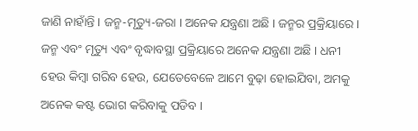ଜାଣି ନାହାଁନ୍ତି । ଜନ୍ମ-ମୃତ୍ୟୁ-ଜରା । ଅନେକ ଯନ୍ତ୍ରଣା ଅଛି । ଜନ୍ମର ପ୍ରକ୍ରିୟାରେ । ଜନ୍ମ ଏବଂ ମୃତ୍ୟୁ ଏବଂ ବୃଦ୍ଧାବସ୍ଥା ପ୍ରକ୍ରିୟାରେ ଅନେକ ଯନ୍ତ୍ରଣା ଅଛି । ଧନୀ ହେଉ କିମ୍ଵା ଗରିବ ହେଉ, ଯେତେବେଳେ ଆମେ ବୁଢ଼ା ହୋଇଯିବା, ଅମକୁ ଅନେକ କଷ୍ଟ ଭୋଗ କରିବାକୁ ପଡିବ ।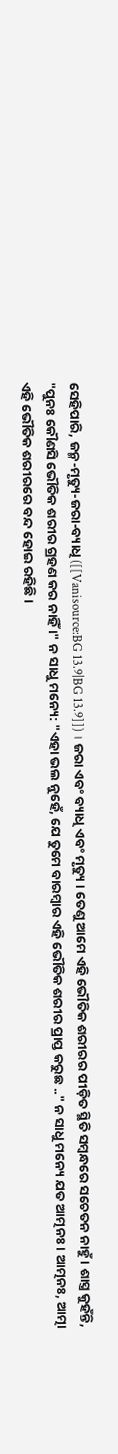ସେହିପାରି, ଜନ୍ମ-ମୃତ୍ୟୁ-ଜରା-ବ୍ୟାଧି ([[Vanisource:BG 13.9|BG 13.9]]) । ଜରା ଏବଂ ବ୍ୟାଧି ଏବଂ ମୃତ୍ୟୁ । ତେଣୁ ଆମେ ଏହି ଭୌତିକ ଶରୀରର ପୀଡ଼ିତ ସ୍ଥିତି ସମ୍ଵନ୍ଧରେ ସଚେତନ ନାହୁଁ । ଶାସ୍ତ୍ର କୁହଁନ୍ତି, "ପୁନଃ କୌଣସି ଭୌତିକ ଶରୀର ଗ୍ରହଣ କର ନାହିଁ ।" ନ ସାଧୁ ମନ୍ୟେ: "ଏହା ଭଲ ନୁହେଁ, ଯେ ତୁମେ ବାରମ୍ଵାର ଏହି ଭୌତିକ ଶରୀର ପ୍ରାପ୍ତ କରୁଛ .." ନ ସାଧୁ ମନ୍ୟେ ଯତ ଆତ୍ମନଃ । ଆତ୍ମନଃ, ଆତ୍ମା ଏହି ଭୌତିକ ଶରୀରରେ ବନ୍ଦ ହୋଇ ରହିଛି ।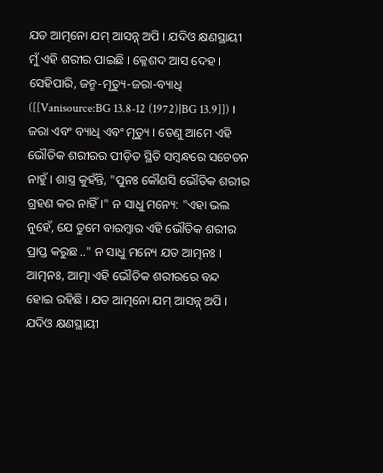ଯତ ଆତ୍ମନୋ ଯମ୍ ଆସନ୍ନ୍ ଅପି । ଯଦିଓ କ୍ଷଣସ୍ଥାୟୀ ମୁଁ ଏହି ଶରୀର ପାଇଛି । କ୍ଳେଶଦ ଆସ ଦେହ ।
ସେହିପାରି, ଜନ୍ମ-ମୃତ୍ୟୁ-ଜରା-ବ୍ୟାଧି ([[Vanisource:BG 13.8-12 (1972)|BG 13.9]]) । ଜରା ଏବଂ ବ୍ୟାଧି ଏବଂ ମୃତ୍ୟୁ । ତେଣୁ ଆମେ ଏହି ଭୌତିକ ଶରୀରର ପୀଡ଼ିତ ସ୍ଥିତି ସମ୍ଵନ୍ଧରେ ସଚେତନ ନାହୁଁ । ଶାସ୍ତ୍ର କୁହଁନ୍ତି, "ପୁନଃ କୌଣସି ଭୌତିକ ଶରୀର ଗ୍ରହଣ କର ନାହିଁ ।" ନ ସାଧୁ ମନ୍ୟେ: "ଏହା ଭଲ ନୁହେଁ, ଯେ ତୁମେ ବାରମ୍ଵାର ଏହି ଭୌତିକ ଶରୀର ପ୍ରାପ୍ତ କରୁଛ .." ନ ସାଧୁ ମନ୍ୟେ ଯତ ଆତ୍ମନଃ । ଆତ୍ମନଃ, ଆତ୍ମା ଏହି ଭୌତିକ ଶରୀରରେ ବନ୍ଦ ହୋଇ ରହିଛି । ଯତ ଆତ୍ମନୋ ଯମ୍ ଆସନ୍ନ୍ ଅପି । ଯଦିଓ କ୍ଷଣସ୍ଥାୟୀ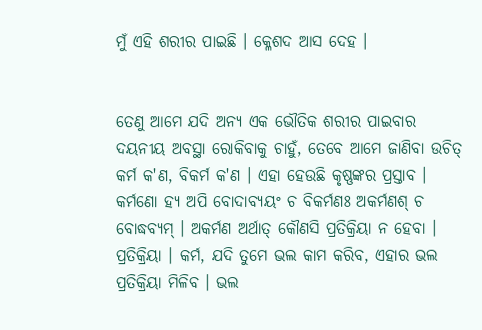ମୁଁ ଏହି ଶରୀର ପାଇଛି । କ୍ଳେଶଦ ଆସ ଦେହ ।


ତେଣୁ ଆମେ ଯଦି ଅନ୍ୟ ଏକ ଭୌତିକ ଶରୀର ପାଇବାର ଦୟନୀୟ ଅବସ୍ଥା ରୋକିବାକୁ ଚାହୁଁ, ତେବେ ଆମେ ଜାଣିବା ଉଚିତ୍ କର୍ମ କ'ଣ, ବିକର୍ମ କ'ଣ । ଏହା ହେଉଛି କୃଷ୍ଣଙ୍କର ପ୍ରସ୍ତାବ । କର୍ମଣୋ ହ୍ୟ ଅପି ବୋଦାବ୍ୟୟଂ ଚ ବିକର୍ମଣଃ ଅକର୍ମଣଶ୍ ଚ ବୋଦ୍ଧବ୍ୟମ୍ । ଅକର୍ମଣ ଅର୍ଥାତ୍ କୌଣସି ପ୍ରତିକ୍ରିୟା ନ ହେବା । ପ୍ରତିକ୍ରିୟା । କର୍ମ, ଯଦି ତୁମେ ଭଲ କାମ କରିବ, ଏହାର ଭଲ ପ୍ରତିକ୍ରିୟା ମିଳିବ । ଭଲ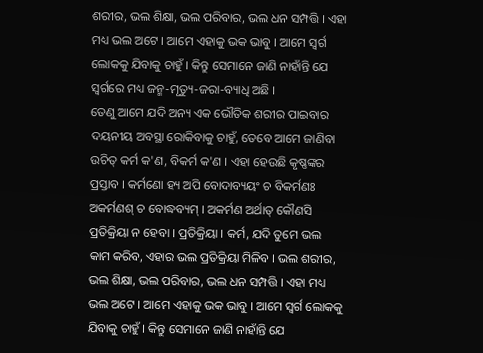ଶରୀର, ଭଲ ଶିକ୍ଷା, ଭଲ ପରିବାର, ଭଲ ଧନ ସମ୍ପତ୍ତି । ଏହା ମଧ୍ୟ ଭଲ ଅଟେ । ଆମେ ଏହାକୁ ଭକ ଭାବୁ । ଆମେ ସ୍ଵର୍ଗ ଲୋକକୁ ଯିବାକୁ ଚାହୁଁ । କିନ୍ତୁ ସେମାନେ ଜାଣି ନାହାଁନ୍ତି ଯେ ସ୍ଵର୍ଗରେ ମଧ୍ୟ ଜନ୍ମ-ମୃତ୍ୟୁ-ଜରା-ବ୍ୟାଧି ଅଛି ।
ତେଣୁ ଆମେ ଯଦି ଅନ୍ୟ ଏକ ଭୌତିକ ଶରୀର ପାଇବାର ଦୟନୀୟ ଅବସ୍ଥା ରୋକିବାକୁ ଚାହୁଁ, ତେବେ ଆମେ ଜାଣିବା ଉଚିତ୍ କର୍ମ କ'ଣ, ବିକର୍ମ କ'ଣ । ଏହା ହେଉଛି କୃଷ୍ଣଙ୍କର ପ୍ରସ୍ତାବ । କର୍ମଣୋ ହ୍ୟ ଅପି ବୋଦାବ୍ୟୟଂ ଚ ବିକର୍ମଣଃ ଅକର୍ମଣଶ୍ ଚ ବୋଦ୍ଧବ୍ୟମ୍ । ଅକର୍ମଣ ଅର୍ଥାତ୍ କୌଣସି ପ୍ରତିକ୍ରିୟା ନ ହେବା । ପ୍ରତିକ୍ରିୟା । କର୍ମ, ଯଦି ତୁମେ ଭଲ କାମ କରିବ, ଏହାର ଭଲ ପ୍ରତିକ୍ରିୟା ମିଳିବ । ଭଲ ଶରୀର, ଭଲ ଶିକ୍ଷା, ଭଲ ପରିବାର, ଭଲ ଧନ ସମ୍ପତ୍ତି । ଏହା ମଧ୍ୟ ଭଲ ଅଟେ । ଆମେ ଏହାକୁ ଭକ ଭାବୁ । ଆମେ ସ୍ଵର୍ଗ ଲୋକକୁ ଯିବାକୁ ଚାହୁଁ । କିନ୍ତୁ ସେମାନେ ଜାଣି ନାହାଁନ୍ତି ଯେ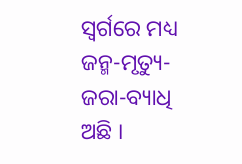ସ୍ଵର୍ଗରେ ମଧ୍ୟ ଜନ୍ମ-ମୃତ୍ୟୁ-ଜରା-ବ୍ୟାଧି ଅଛି ।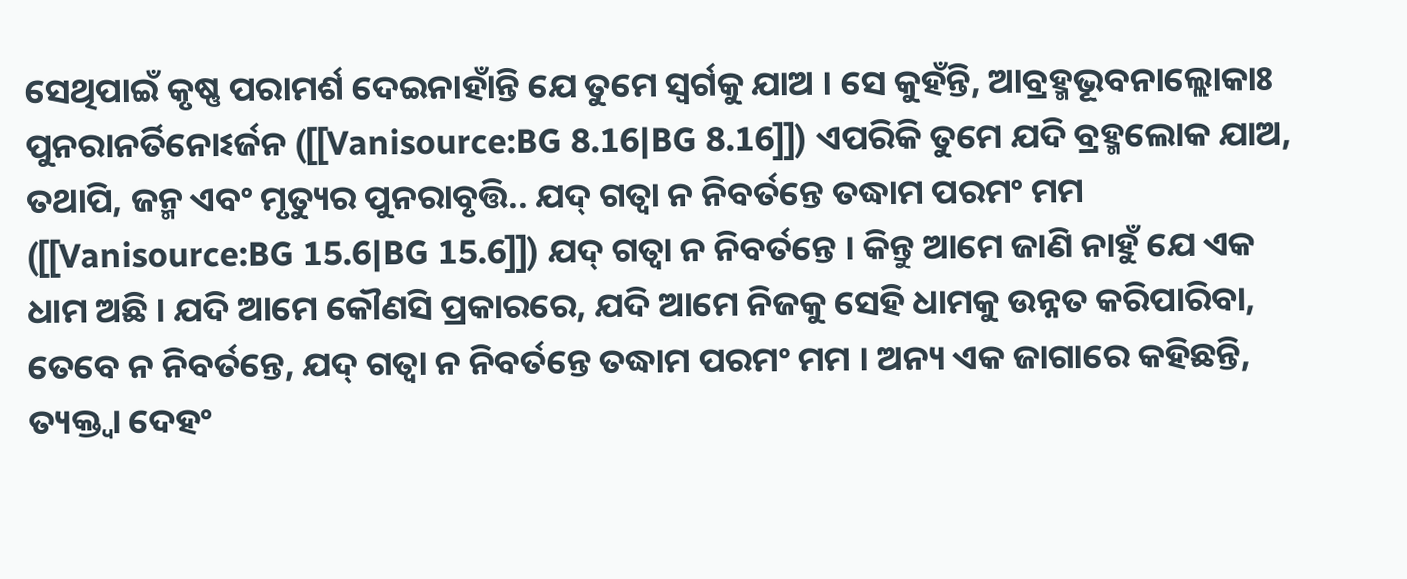ସେଥିପାଇଁ କୃଷ୍ଣ ପରାମର୍ଶ ଦେଇନାହାଁନ୍ତି ଯେ ତୁମେ ସ୍ଵର୍ଗକୁ ଯାଅ । ସେ କୁହଁନ୍ତି, ଆବ୍ରହ୍ମଭୂବନାଲ୍ଲୋକାଃ ପୁନରାନର୍ତିନୋଽର୍ଜନ ([[Vanisource:BG 8.16|BG 8.16]]) ଏପରିକି ତୁମେ ଯଦି ବ୍ରହ୍ମଲୋକ ଯାଅ, ତଥାପି, ଜନ୍ମ ଏବଂ ମୃତ୍ୟୁର ପୁନରାବୃତ୍ତି.. ଯଦ୍ ଗତ୍ଵା ନ ନିବର୍ତନ୍ତେ ତଦ୍ଧାମ ପରମଂ ମମ ([[Vanisource:BG 15.6|BG 15.6]]) ଯଦ୍ ଗତ୍ଵା ନ ନିବର୍ତନ୍ତେ । କିନ୍ତୁ ଆମେ ଜାଣି ନାହୁଁ ଯେ ଏକ ଧାମ ଅଛି । ଯଦି ଆମେ କୌଣସି ପ୍ରକାରରେ, ଯଦି ଆମେ ନିଜକୁ ସେହି ଧାମକୁ ଉନ୍ନତ କରିପାରିବା, ତେବେ ନ ନିବର୍ତନ୍ତେ, ଯଦ୍ ଗତ୍ଵା ନ ନିବର୍ତନ୍ତେ ତଦ୍ଧାମ ପରମଂ ମମ । ଅନ୍ୟ ଏକ ଜାଗାରେ କହିଛନ୍ତି, ତ୍ୟକ୍ତ୍ଵା ଦେହଂ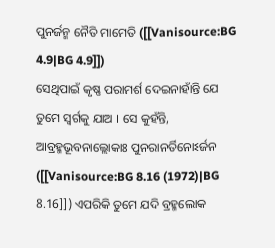ପୁନର୍ଜନ୍ମ ନୈତି ମାମେତି ([[Vanisource:BG 4.9|BG 4.9]])
ସେଥିପାଇଁ କୃଷ୍ଣ ପରାମର୍ଶ ଦେଇନାହାଁନ୍ତି ଯେ ତୁମେ ସ୍ଵର୍ଗକୁ ଯାଅ । ସେ କୁହଁନ୍ତି, ଆବ୍ରହ୍ମଭୂବନାଲ୍ଲୋକାଃ ପୁନରାନର୍ତିନୋଽର୍ଜନ ([[Vanisource:BG 8.16 (1972)|BG 8.16]]) ଏପରିକି ତୁମେ ଯଦି ବ୍ରହ୍ମଲୋକ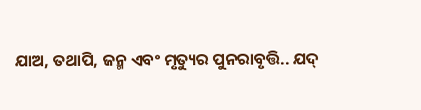ଯାଅ, ତଥାପି, ଜନ୍ମ ଏବଂ ମୃତ୍ୟୁର ପୁନରାବୃତ୍ତି.. ଯଦ୍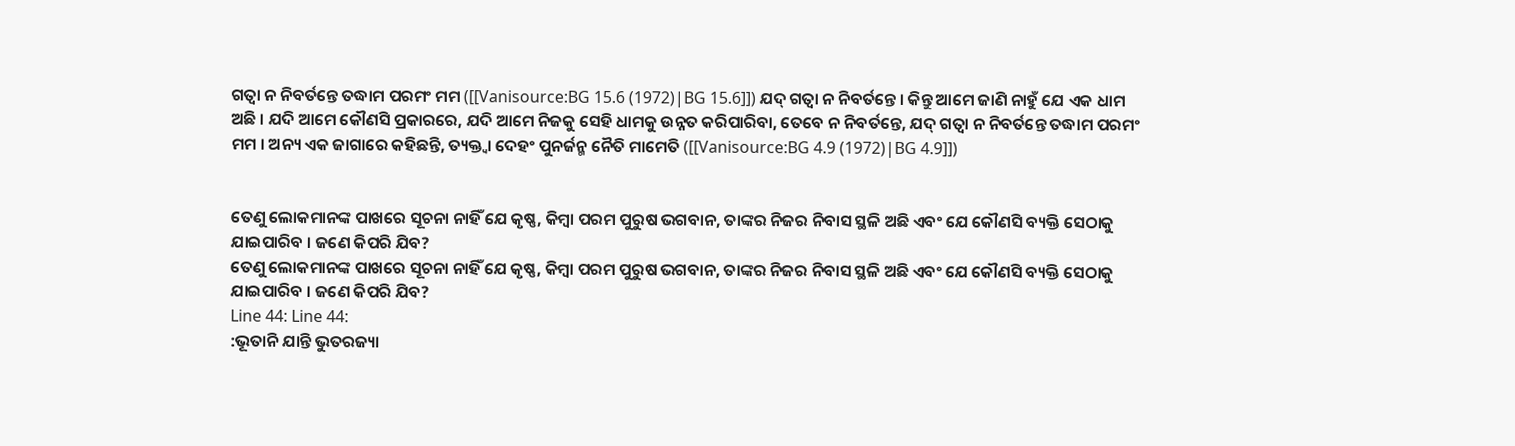ଗତ୍ଵା ନ ନିବର୍ତନ୍ତେ ତଦ୍ଧାମ ପରମଂ ମମ ([[Vanisource:BG 15.6 (1972)|BG 15.6]]) ଯଦ୍ ଗତ୍ଵା ନ ନିବର୍ତନ୍ତେ । କିନ୍ତୁ ଆମେ ଜାଣି ନାହୁଁ ଯେ ଏକ ଧାମ ଅଛି । ଯଦି ଆମେ କୌଣସି ପ୍ରକାରରେ, ଯଦି ଆମେ ନିଜକୁ ସେହି ଧାମକୁ ଉନ୍ନତ କରିପାରିବା, ତେବେ ନ ନିବର୍ତନ୍ତେ, ଯଦ୍ ଗତ୍ଵା ନ ନିବର୍ତନ୍ତେ ତଦ୍ଧାମ ପରମଂ ମମ । ଅନ୍ୟ ଏକ ଜାଗାରେ କହିଛନ୍ତି, ତ୍ୟକ୍ତ୍ଵା ଦେହଂ ପୁନର୍ଜନ୍ମ ନୈତି ମାମେତି ([[Vanisource:BG 4.9 (1972)|BG 4.9]])


ତେଣୁ ଲୋକମାନଙ୍କ ପାଖରେ ସୂଚନା ନାହିଁ ଯେ କୃଷ୍ଣ, କିମ୍ଵା ପରମ ପୁରୁଷ ଭଗବାନ, ତାଙ୍କର ନିଜର ନିବାସ ସ୍ଥଳି ଅଛି ଏବଂ ଯେ କୌଣସି ବ୍ୟକ୍ତି ସେଠାକୁ ଯାଇପାରିବ । ଜଣେ କିପରି ଯିବ?
ତେଣୁ ଲୋକମାନଙ୍କ ପାଖରେ ସୂଚନା ନାହିଁ ଯେ କୃଷ୍ଣ, କିମ୍ଵା ପରମ ପୁରୁଷ ଭଗବାନ, ତାଙ୍କର ନିଜର ନିବାସ ସ୍ଥଳି ଅଛି ଏବଂ ଯେ କୌଣସି ବ୍ୟକ୍ତି ସେଠାକୁ ଯାଇପାରିବ । ଜଣେ କିପରି ଯିବ?
Line 44: Line 44:
:ଭୂତାନି ଯାନ୍ତି ଭୁତରଜ୍ୟା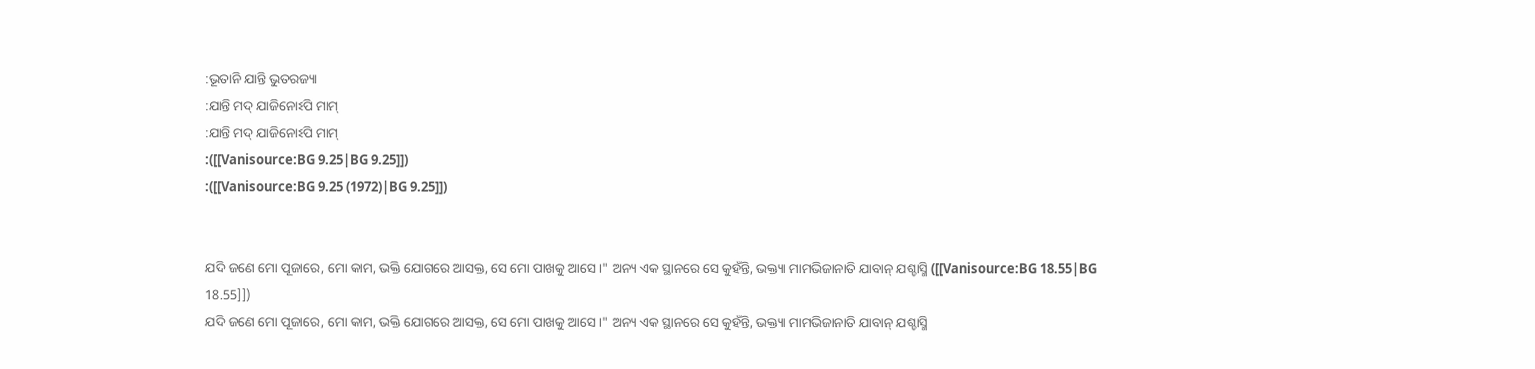:ଭୂତାନି ଯାନ୍ତି ଭୁତରଜ୍ୟା
:ଯାନ୍ତି ମଦ୍ ଯାଜିନୋଽପି ମାମ୍
:ଯାନ୍ତି ମଦ୍ ଯାଜିନୋଽପି ମାମ୍
:([[Vanisource:BG 9.25|BG 9.25]])
:([[Vanisource:BG 9.25 (1972)|BG 9.25]])


ଯଦି ଜଣେ ମୋ ପୂଜାରେ, ମୋ କାମ, ଭକ୍ତି ଯୋଗରେ ଆସକ୍ତ, ସେ ମୋ ପାଖକୁ ଆସେ ।" ଅନ୍ୟ ଏକ ସ୍ଥାନରେ ସେ କୁହଁନ୍ତି, ଭକ୍ତ୍ୟା ମାମଭିଜାନାତି ଯାବାନ୍ ଯଶ୍ଚାସ୍ମି ([[Vanisource:BG 18.55|BG 18.55]])
ଯଦି ଜଣେ ମୋ ପୂଜାରେ, ମୋ କାମ, ଭକ୍ତି ଯୋଗରେ ଆସକ୍ତ, ସେ ମୋ ପାଖକୁ ଆସେ ।" ଅନ୍ୟ ଏକ ସ୍ଥାନରେ ସେ କୁହଁନ୍ତି, ଭକ୍ତ୍ୟା ମାମଭିଜାନାତି ଯାବାନ୍ ଯଶ୍ଚାସ୍ମି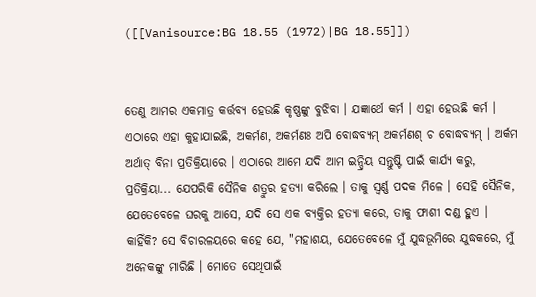([[Vanisource:BG 18.55 (1972)|BG 18.55]])


ତେଣୁ ଆମର ଏକମାତ୍ର କର୍ତ୍ତବ୍ୟ ହେଉଛି କୃଷ୍ଣଙ୍କୁ ବୁଝିବା । ଯଜ୍ଞାର୍ଥେ କର୍ମ । ଏହା ହେଉଛି କର୍ମ । ଏଠାରେ ଏହା କୁହାଯାଇଛି, ଅକର୍ମଣ, ଅକର୍ମଣଃ ଅପି ବୋଦ୍ଧବ୍ୟମ୍ ଅକର୍ମଣଶ୍ ଚ ବୋଦ୍ଧବ୍ୟମ୍ । ଅର୍କମ ଅର୍ଥାତ୍ ବିନା ପ୍ରତିକ୍ରିୟାରେ । ଏଠାରେ ଆମେ ଯଦି ଆମ ଇନ୍ଦ୍ରିୟ ସନ୍ତୁଷ୍ଟି ପାଇଁ କାର୍ଯ୍ୟ କରୁ, ପ୍ରତିକ୍ରିୟା... ଯେପରିକି ସୈନିକ ଶତ୍ରୁର ହତ୍ୟା କରିଲେ । ତାକୁ ସ୍ଵର୍ଣ୍ଣ ପଦକ ମିଳେ । ସେହି ସୈନିକ, ଯେତେବେଳେ ଘରକୁ ଆସେ, ଯଦି ସେ ଏକ ବ୍ୟକ୍ତିର ହତ୍ୟା କରେ, ତାକୁ ଫାଶୀ ଦଣ୍ଡ ହୁଏ । କାହିଁକି? ସେ ବିଚାରଳୟରେ କହେ ଯେ, "ମହାଶୟ, ଯେତେବେଳେ ମୁଁ ଯୁଦ୍ଧଭୂମିରେ ଯୁଦ୍ଧକରେ, ମୁଁ ଅନେକଙ୍କୁ ମାରିଛି । ମୋତେ ସେଥିପାଇଁ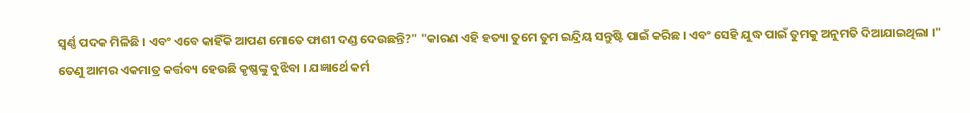ସ୍ଵର୍ଣ୍ଣ ପଦକ ମିଳିଛି । ଏବଂ ଏବେ କାହିଁକି ଆପଣ ମୋତେ ଫାଶୀ ଦଣ୍ଡ ଦେଉଛନ୍ତି?" "କାରଣ ଏହି ହତ୍ୟା ତୁମେ ତୁମ ଇନ୍ଦ୍ରିୟ ସନ୍ତୁଷ୍ଟି ପାଇଁ କରିଛ । ଏବଂ ସେହି ଯୁଦ୍ଧ ପାଇଁ ତୁମକୁ ଅନୁମତି ଦିଆଯାଇଥିଲା ।"
ତେଣୁ ଆମର ଏକମାତ୍ର କର୍ତ୍ତବ୍ୟ ହେଉଛି କୃଷ୍ଣଙ୍କୁ ବୁଝିବା । ଯଜ୍ଞାର୍ଥେ କର୍ମ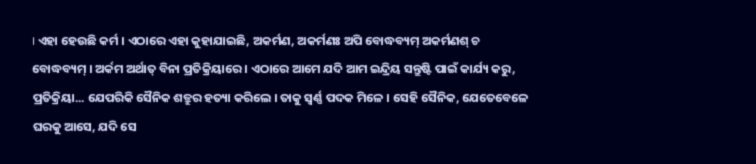। ଏହା ହେଉଛି କର୍ମ । ଏଠାରେ ଏହା କୁହାଯାଇଛି, ଅକର୍ମଣ, ଅକର୍ମଣଃ ଅପି ବୋଦ୍ଧବ୍ୟମ୍ ଅକର୍ମଣଶ୍ ଚ ବୋଦ୍ଧବ୍ୟମ୍ । ଅର୍କମ ଅର୍ଥାତ୍ ବିନା ପ୍ରତିକ୍ରିୟାରେ । ଏଠାରେ ଆମେ ଯଦି ଆମ ଇନ୍ଦ୍ରିୟ ସନ୍ତୁଷ୍ଟି ପାଇଁ କାର୍ଯ୍ୟ କରୁ, ପ୍ରତିକ୍ରିୟା... ଯେପରିକି ସୈନିକ ଶତ୍ରୁର ହତ୍ୟା କରିଲେ । ତାକୁ ସ୍ଵର୍ଣ୍ଣ ପଦକ ମିଳେ । ସେହି ସୈନିକ, ଯେତେବେଳେ ଘରକୁ ଆସେ, ଯଦି ସେ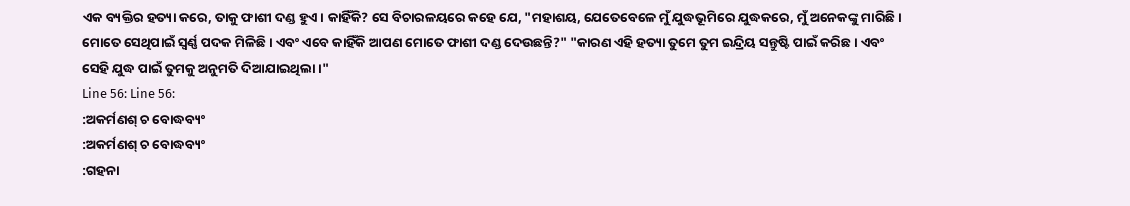ଏକ ବ୍ୟକ୍ତିର ହତ୍ୟା କରେ, ତାକୁ ଫାଶୀ ଦଣ୍ଡ ହୁଏ । କାହିଁକି? ସେ ବିଚାରଳୟରେ କହେ ଯେ, "ମହାଶୟ, ଯେତେବେଳେ ମୁଁ ଯୁଦ୍ଧଭୂମିରେ ଯୁଦ୍ଧକରେ, ମୁଁ ଅନେକଙ୍କୁ ମାରିଛି । ମୋତେ ସେଥିପାଇଁ ସ୍ଵର୍ଣ୍ଣ ପଦକ ମିଳିଛି । ଏବଂ ଏବେ କାହିଁକି ଆପଣ ମୋତେ ଫାଶୀ ଦଣ୍ଡ ଦେଉଛନ୍ତି?" "କାରଣ ଏହି ହତ୍ୟା ତୁମେ ତୁମ ଇନ୍ଦ୍ରିୟ ସନ୍ତୁଷ୍ଟି ପାଇଁ କରିଛ । ଏବଂ ସେହି ଯୁଦ୍ଧ ପାଇଁ ତୁମକୁ ଅନୁମତି ଦିଆଯାଇଥିଲା ।"
Line 56: Line 56:
:ଅକର୍ମଣଶ୍ ଚ ବୋଦ୍ଧବ୍ୟଂ
:ଅକର୍ମଣଶ୍ ଚ ବୋଦ୍ଧବ୍ୟଂ
:ଗହନା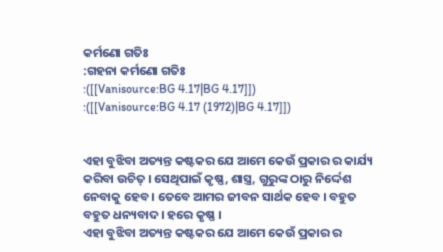କର୍ମଣୋ ଗତିଃ
:ଗହନା କର୍ମଣୋ ଗତିଃ
:([[Vanisource:BG 4.17|BG 4.17]])
:([[Vanisource:BG 4.17 (1972)|BG 4.17]])


ଏହା ବୁଝିବା ଅତ୍ୟନ୍ତ କଷ୍ଟକର ଯେ ଆମେ କେଉଁ ପ୍ରକାର ର କାର୍ଯ୍ୟ କରିବା ଉଚିତ୍ । ସେଥିପାଇଁ କୃଷ୍ଣ, ଶାସ୍ତ୍ର, ଗୁରୁଙ୍କ ଠାରୁ ନିର୍ଦ୍ଦେଶ ନେବାକୁ ହେବ । ତେବେ ଆମର ଜୀବନ ସାର୍ଥକ ହେବ । ବହୁତ ବହୁତ ଧନ୍ୟବାଦ । ହରେ କୃଷ୍ଣ ।
ଏହା ବୁଝିବା ଅତ୍ୟନ୍ତ କଷ୍ଟକର ଯେ ଆମେ କେଉଁ ପ୍ରକାର ର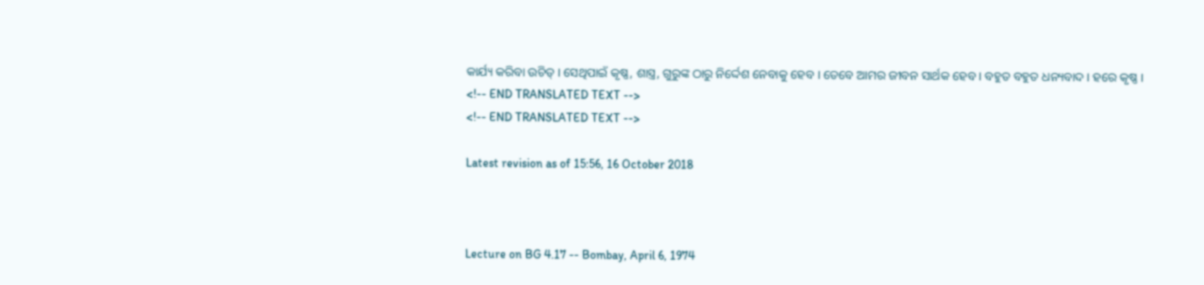କାର୍ଯ୍ୟ କରିବା ଉଚିତ୍ । ସେଥିପାଇଁ କୃଷ୍ଣ, ଶାସ୍ତ୍ର, ଗୁରୁଙ୍କ ଠାରୁ ନିର୍ଦ୍ଦେଶ ନେବାକୁ ହେବ । ତେବେ ଆମର ଜୀବନ ସାର୍ଥକ ହେବ । ବହୁତ ବହୁତ ଧନ୍ୟବାଦ । ହରେ କୃଷ୍ଣ ।
<!-- END TRANSLATED TEXT -->
<!-- END TRANSLATED TEXT -->

Latest revision as of 15:56, 16 October 2018



Lecture on BG 4.17 -- Bombay, April 6, 1974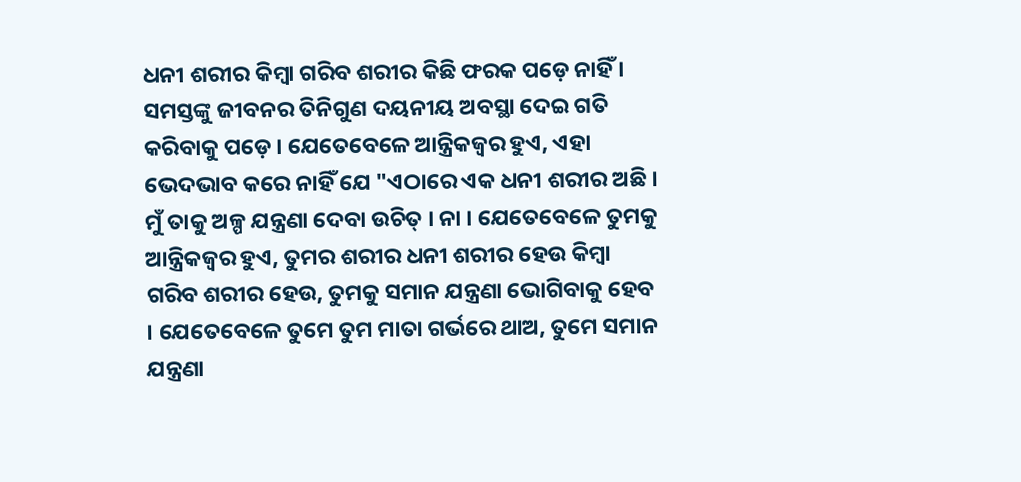ଧନୀ ଶରୀର କିମ୍ଵା ଗରିବ ଶରୀର କିଛି ଫରକ ପଡ଼େ ନାହିଁ । ସମସ୍ତଙ୍କୁ ଜୀବନର ତିନିଗୁଣ ଦୟନୀୟ ଅବସ୍ଥା ଦେଇ ଗତି କରିବାକୁ ପଡ଼େ । ଯେତେବେଳେ ଆନ୍ତ୍ରିକଜ୍ଵର ହୁଏ, ଏହା ଭେଦଭାବ କରେ ନାହିଁ ଯେ "ଏଠାରେ ଏକ ଧନୀ ଶରୀର ଅଛି । ମୁଁ ତାକୁ ଅଳ୍ପ ଯନ୍ତ୍ରଣା ଦେବା ଉଚିତ୍ । ନା । ଯେତେବେଳେ ତୁମକୁ ଆନ୍ତ୍ରିକଜ୍ଵର ହୁଏ, ତୁମର ଶରୀର ଧନୀ ଶରୀର ହେଉ କିମ୍ଵା ଗରିବ ଶରୀର ହେଉ, ତୁମକୁ ସମାନ ଯନ୍ତ୍ରଣା ଭୋଗିବାକୁ ହେବ । ଯେତେବେଳେ ତୁମେ ତୁମ ମାତା ଗର୍ଭରେ ଥାଅ, ତୁମେ ସମାନ ଯନ୍ତ୍ରଣା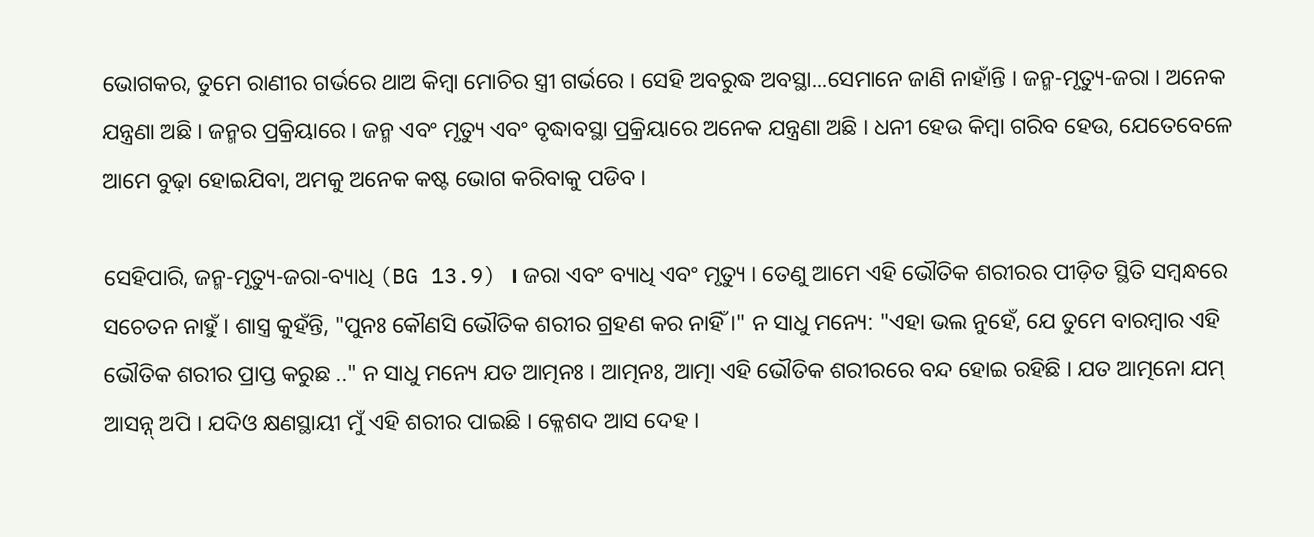ଭୋଗକର, ତୁମେ ରାଣୀର ଗର୍ଭରେ ଥାଅ କିମ୍ଵା ମୋଚିର ସ୍ତ୍ରୀ ଗର୍ଭରେ । ସେହି ଅବରୁଦ୍ଧ ଅବସ୍ଥା...ସେମାନେ ଜାଣି ନାହାଁନ୍ତି । ଜନ୍ମ-ମୃତ୍ୟୁ-ଜରା । ଅନେକ ଯନ୍ତ୍ରଣା ଅଛି । ଜନ୍ମର ପ୍ରକ୍ରିୟାରେ । ଜନ୍ମ ଏବଂ ମୃତ୍ୟୁ ଏବଂ ବୃଦ୍ଧାବସ୍ଥା ପ୍ରକ୍ରିୟାରେ ଅନେକ ଯନ୍ତ୍ରଣା ଅଛି । ଧନୀ ହେଉ କିମ୍ଵା ଗରିବ ହେଉ, ଯେତେବେଳେ ଆମେ ବୁଢ଼ା ହୋଇଯିବା, ଅମକୁ ଅନେକ କଷ୍ଟ ଭୋଗ କରିବାକୁ ପଡିବ ।

ସେହିପାରି, ଜନ୍ମ-ମୃତ୍ୟୁ-ଜରା-ବ୍ୟାଧି (BG 13.9) । ଜରା ଏବଂ ବ୍ୟାଧି ଏବଂ ମୃତ୍ୟୁ । ତେଣୁ ଆମେ ଏହି ଭୌତିକ ଶରୀରର ପୀଡ଼ିତ ସ୍ଥିତି ସମ୍ଵନ୍ଧରେ ସଚେତନ ନାହୁଁ । ଶାସ୍ତ୍ର କୁହଁନ୍ତି, "ପୁନଃ କୌଣସି ଭୌତିକ ଶରୀର ଗ୍ରହଣ କର ନାହିଁ ।" ନ ସାଧୁ ମନ୍ୟେ: "ଏହା ଭଲ ନୁହେଁ, ଯେ ତୁମେ ବାରମ୍ଵାର ଏହି ଭୌତିକ ଶରୀର ପ୍ରାପ୍ତ କରୁଛ .." ନ ସାଧୁ ମନ୍ୟେ ଯତ ଆତ୍ମନଃ । ଆତ୍ମନଃ, ଆତ୍ମା ଏହି ଭୌତିକ ଶରୀରରେ ବନ୍ଦ ହୋଇ ରହିଛି । ଯତ ଆତ୍ମନୋ ଯମ୍ ଆସନ୍ନ୍ ଅପି । ଯଦିଓ କ୍ଷଣସ୍ଥାୟୀ ମୁଁ ଏହି ଶରୀର ପାଇଛି । କ୍ଳେଶଦ ଆସ ଦେହ ।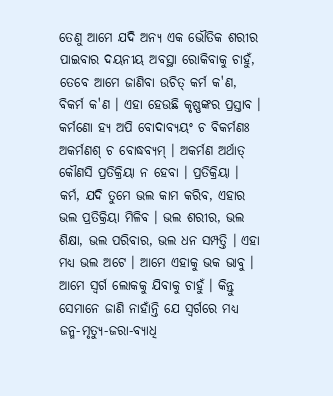ତେଣୁ ଆମେ ଯଦି ଅନ୍ୟ ଏକ ଭୌତିକ ଶରୀର ପାଇବାର ଦୟନୀୟ ଅବସ୍ଥା ରୋକିବାକୁ ଚାହୁଁ, ତେବେ ଆମେ ଜାଣିବା ଉଚିତ୍ କର୍ମ କ'ଣ, ବିକର୍ମ କ'ଣ । ଏହା ହେଉଛି କୃଷ୍ଣଙ୍କର ପ୍ରସ୍ତାବ । କର୍ମଣୋ ହ୍ୟ ଅପି ବୋଦାବ୍ୟୟଂ ଚ ବିକର୍ମଣଃ ଅକର୍ମଣଶ୍ ଚ ବୋଦ୍ଧବ୍ୟମ୍ । ଅକର୍ମଣ ଅର୍ଥାତ୍ କୌଣସି ପ୍ରତିକ୍ରିୟା ନ ହେବା । ପ୍ରତିକ୍ରିୟା । କର୍ମ, ଯଦି ତୁମେ ଭଲ କାମ କରିବ, ଏହାର ଭଲ ପ୍ରତିକ୍ରିୟା ମିଳିବ । ଭଲ ଶରୀର, ଭଲ ଶିକ୍ଷା, ଭଲ ପରିବାର, ଭଲ ଧନ ସମ୍ପତ୍ତି । ଏହା ମଧ୍ୟ ଭଲ ଅଟେ । ଆମେ ଏହାକୁ ଭକ ଭାବୁ । ଆମେ ସ୍ଵର୍ଗ ଲୋକକୁ ଯିବାକୁ ଚାହୁଁ । କିନ୍ତୁ ସେମାନେ ଜାଣି ନାହାଁନ୍ତି ଯେ ସ୍ଵର୍ଗରେ ମଧ୍ୟ ଜନ୍ମ-ମୃତ୍ୟୁ-ଜରା-ବ୍ୟାଧି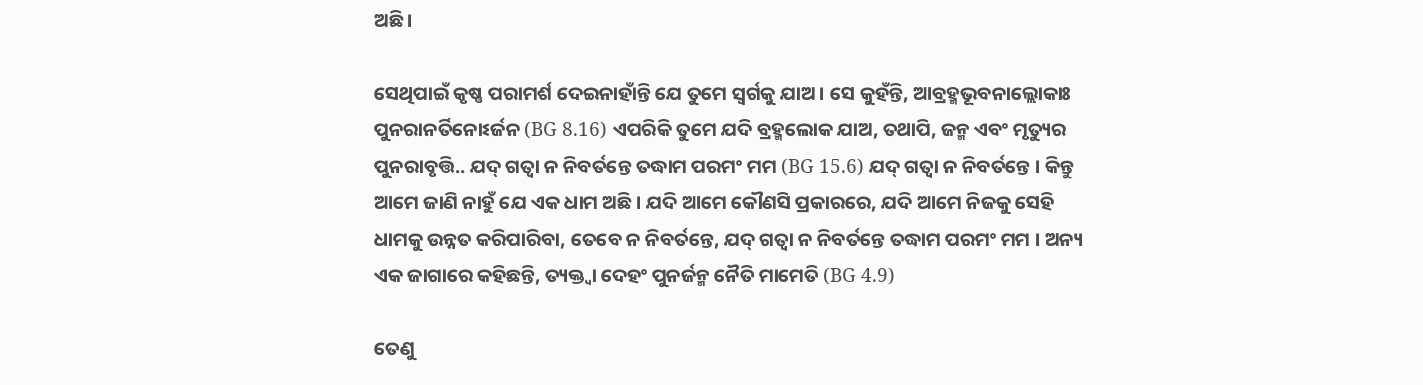ଅଛି ।

ସେଥିପାଇଁ କୃଷ୍ଣ ପରାମର୍ଶ ଦେଇନାହାଁନ୍ତି ଯେ ତୁମେ ସ୍ଵର୍ଗକୁ ଯାଅ । ସେ କୁହଁନ୍ତି, ଆବ୍ରହ୍ମଭୂବନାଲ୍ଲୋକାଃ ପୁନରାନର୍ତିନୋଽର୍ଜନ (BG 8.16) ଏପରିକି ତୁମେ ଯଦି ବ୍ରହ୍ମଲୋକ ଯାଅ, ତଥାପି, ଜନ୍ମ ଏବଂ ମୃତ୍ୟୁର ପୁନରାବୃତ୍ତି.. ଯଦ୍ ଗତ୍ଵା ନ ନିବର୍ତନ୍ତେ ତଦ୍ଧାମ ପରମଂ ମମ (BG 15.6) ଯଦ୍ ଗତ୍ଵା ନ ନିବର୍ତନ୍ତେ । କିନ୍ତୁ ଆମେ ଜାଣି ନାହୁଁ ଯେ ଏକ ଧାମ ଅଛି । ଯଦି ଆମେ କୌଣସି ପ୍ରକାରରେ, ଯଦି ଆମେ ନିଜକୁ ସେହି ଧାମକୁ ଉନ୍ନତ କରିପାରିବା, ତେବେ ନ ନିବର୍ତନ୍ତେ, ଯଦ୍ ଗତ୍ଵା ନ ନିବର୍ତନ୍ତେ ତଦ୍ଧାମ ପରମଂ ମମ । ଅନ୍ୟ ଏକ ଜାଗାରେ କହିଛନ୍ତି, ତ୍ୟକ୍ତ୍ଵା ଦେହଂ ପୁନର୍ଜନ୍ମ ନୈତି ମାମେତି (BG 4.9)

ତେଣୁ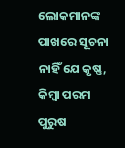ଲୋକମାନଙ୍କ ପାଖରେ ସୂଚନା ନାହିଁ ଯେ କୃଷ୍ଣ, କିମ୍ଵା ପରମ ପୁରୁଷ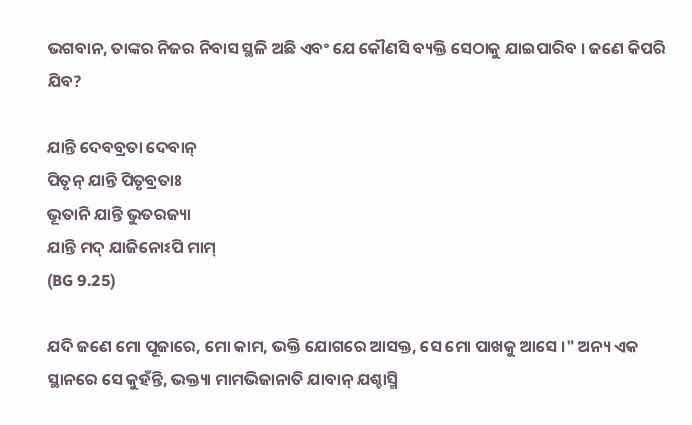ଭଗବାନ, ତାଙ୍କର ନିଜର ନିବାସ ସ୍ଥଳି ଅଛି ଏବଂ ଯେ କୌଣସି ବ୍ୟକ୍ତି ସେଠାକୁ ଯାଇପାରିବ । ଜଣେ କିପରି ଯିବ?

ଯାନ୍ତି ଦେବବ୍ରତା ଦେବାନ୍
ପିତୃନ୍ ଯାନ୍ତି ପିତୃବ୍ରତାଃ
ଭୂତାନି ଯାନ୍ତି ଭୁତରଜ୍ୟା
ଯାନ୍ତି ମଦ୍ ଯାଜିନୋଽପି ମାମ୍
(BG 9.25)

ଯଦି ଜଣେ ମୋ ପୂଜାରେ, ମୋ କାମ, ଭକ୍ତି ଯୋଗରେ ଆସକ୍ତ, ସେ ମୋ ପାଖକୁ ଆସେ ।" ଅନ୍ୟ ଏକ ସ୍ଥାନରେ ସେ କୁହଁନ୍ତି, ଭକ୍ତ୍ୟା ମାମଭିଜାନାତି ଯାବାନ୍ ଯଶ୍ଚାସ୍ମି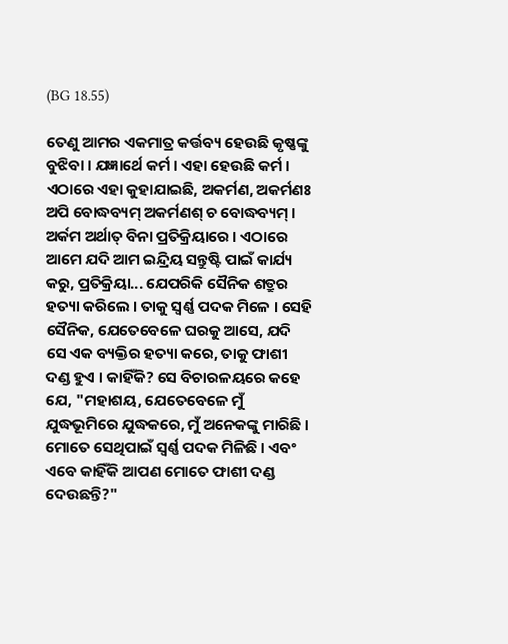(BG 18.55)

ତେଣୁ ଆମର ଏକମାତ୍ର କର୍ତ୍ତବ୍ୟ ହେଉଛି କୃଷ୍ଣଙ୍କୁ ବୁଝିବା । ଯଜ୍ଞାର୍ଥେ କର୍ମ । ଏହା ହେଉଛି କର୍ମ । ଏଠାରେ ଏହା କୁହାଯାଇଛି, ଅକର୍ମଣ, ଅକର୍ମଣଃ ଅପି ବୋଦ୍ଧବ୍ୟମ୍ ଅକର୍ମଣଶ୍ ଚ ବୋଦ୍ଧବ୍ୟମ୍ । ଅର୍କମ ଅର୍ଥାତ୍ ବିନା ପ୍ରତିକ୍ରିୟାରେ । ଏଠାରେ ଆମେ ଯଦି ଆମ ଇନ୍ଦ୍ରିୟ ସନ୍ତୁଷ୍ଟି ପାଇଁ କାର୍ଯ୍ୟ କରୁ, ପ୍ରତିକ୍ରିୟା... ଯେପରିକି ସୈନିକ ଶତ୍ରୁର ହତ୍ୟା କରିଲେ । ତାକୁ ସ୍ଵର୍ଣ୍ଣ ପଦକ ମିଳେ । ସେହି ସୈନିକ, ଯେତେବେଳେ ଘରକୁ ଆସେ, ଯଦି ସେ ଏକ ବ୍ୟକ୍ତିର ହତ୍ୟା କରେ, ତାକୁ ଫାଶୀ ଦଣ୍ଡ ହୁଏ । କାହିଁକି? ସେ ବିଚାରଳୟରେ କହେ ଯେ, "ମହାଶୟ, ଯେତେବେଳେ ମୁଁ ଯୁଦ୍ଧଭୂମିରେ ଯୁଦ୍ଧକରେ, ମୁଁ ଅନେକଙ୍କୁ ମାରିଛି । ମୋତେ ସେଥିପାଇଁ ସ୍ଵର୍ଣ୍ଣ ପଦକ ମିଳିଛି । ଏବଂ ଏବେ କାହିଁକି ଆପଣ ମୋତେ ଫାଶୀ ଦଣ୍ଡ ଦେଉଛନ୍ତି?"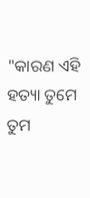"କାରଣ ଏହି ହତ୍ୟା ତୁମେ ତୁମ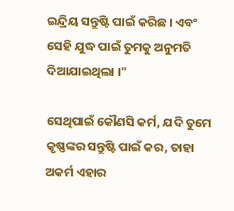ଇନ୍ଦ୍ରିୟ ସନ୍ତୁଷ୍ଟି ପାଇଁ କରିଛ । ଏବଂ ସେହି ଯୁଦ୍ଧ ପାଇଁ ତୁମକୁ ଅନୁମତି ଦିଆଯାଇଥିଲା ।"

ସେଥିପାଇଁ କୌଣସି କର୍ମ, ଯଦି ତୁମେ କୃଷ୍ଣଙ୍କର ସନ୍ତୁଷ୍ଟି ପାଇଁ କର, ତାହା ଅକର୍ମ ଏହାର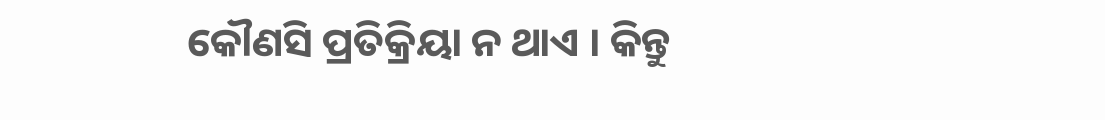କୌଣସି ପ୍ରତିକ୍ରିୟା ନ ଥାଏ । କିନ୍ତୁ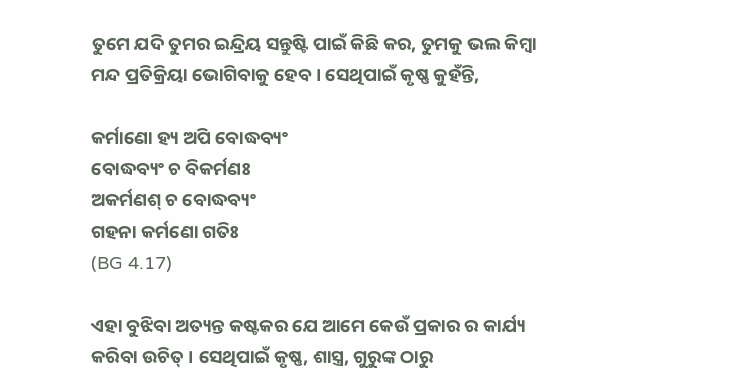ତୁମେ ଯଦି ତୁମର ଇନ୍ଦ୍ରିୟ ସନ୍ତୁଷ୍ଟି ପାଇଁ କିଛି କର, ତୁମକୁ ଭଲ କିମ୍ଵା ମନ୍ଦ ପ୍ରତିକ୍ରିୟା ଭୋଗିବାକୁ ହେବ । ସେଥିପାଇଁ କୃଷ୍ଣ କୁହଁନ୍ତି,

କର୍ମାଣୋ ହ୍ୟ ଅପି ବୋଦ୍ଧବ୍ୟଂ
ବୋଦ୍ଧବ୍ୟଂ ଚ ବିକର୍ମଣଃ
ଅକର୍ମଣଶ୍ ଚ ବୋଦ୍ଧବ୍ୟଂ
ଗହନା କର୍ମଣୋ ଗତିଃ
(BG 4.17)

ଏହା ବୁଝିବା ଅତ୍ୟନ୍ତ କଷ୍ଟକର ଯେ ଆମେ କେଉଁ ପ୍ରକାର ର କାର୍ଯ୍ୟ କରିବା ଉଚିତ୍ । ସେଥିପାଇଁ କୃଷ୍ଣ, ଶାସ୍ତ୍ର, ଗୁରୁଙ୍କ ଠାରୁ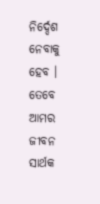ନିର୍ଦ୍ଦେଶ ନେବାକୁ ହେବ । ତେବେ ଆମର ଜୀବନ ସାର୍ଥକ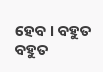ହେବ । ବହୁତ ବହୁତ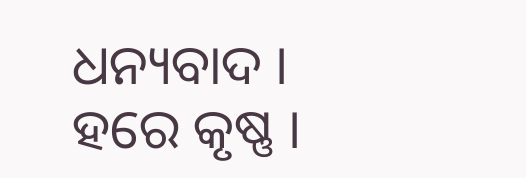ଧନ୍ୟବାଦ । ହରେ କୃଷ୍ଣ ।